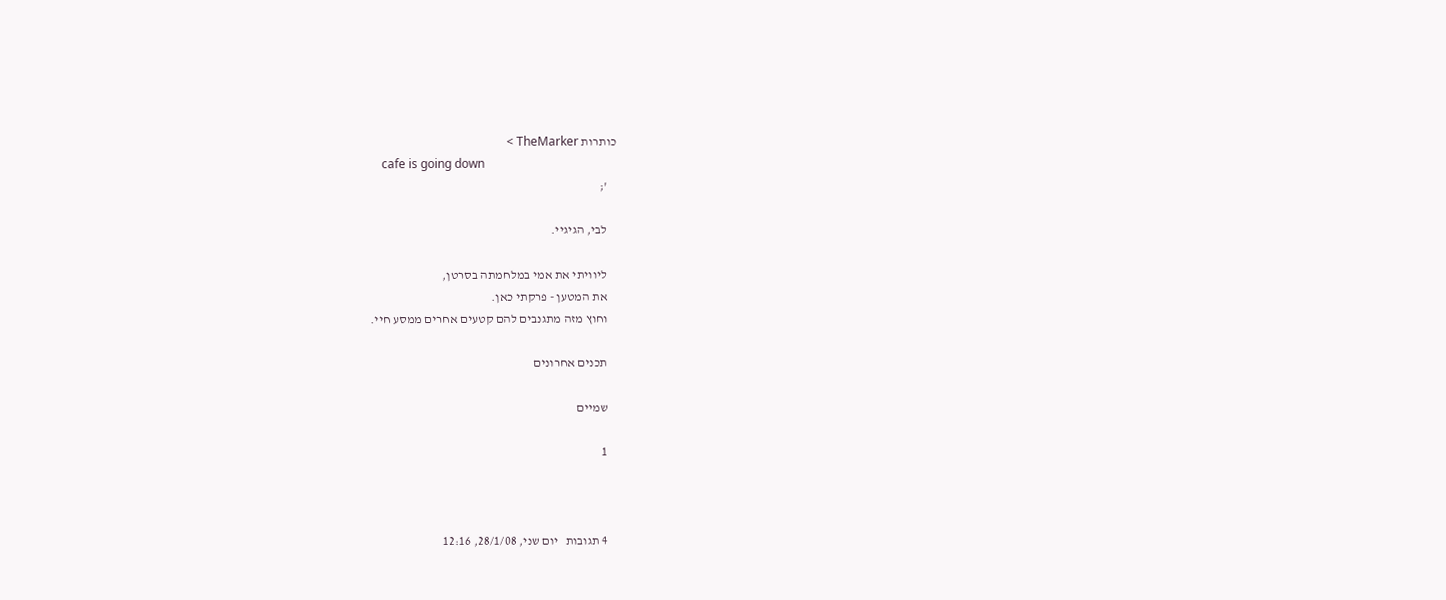כותרות TheMarker >
    cafe is going down
    ';

    לבי, הגיגיי.

    ליוויתי את אמי במלחמתה בסרטן,
    את המטען - פרקתי כאן.
    וחוץ מזה מתגנבים להם קטעים אחרים ממסע חיי.

    תכנים אחרונים

    שמיים

    1



    4 תגובות   יום שני, 28/1/08, 12:16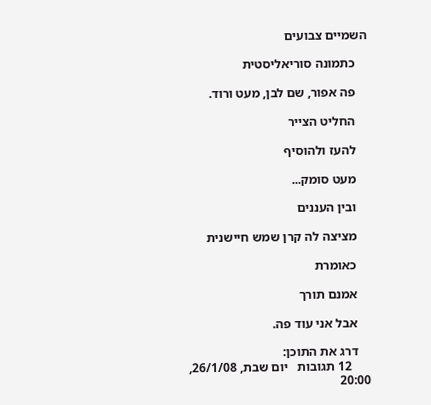השמיים צבועים

    כתמונה סוריאליסטית

    פה אפור, שם לבן, מעט ורוד.

    החליט הצייר

    להעז ולהוסיף

    מעט סומק...

    ובין העננים

    מציצה לה קרן שמש חיישנית

    כאומרת

    אמנם תורך

    אבל אני עוד פה.

    דרג את התוכן:
      12 תגובות   יום שבת, 26/1/08, 20:00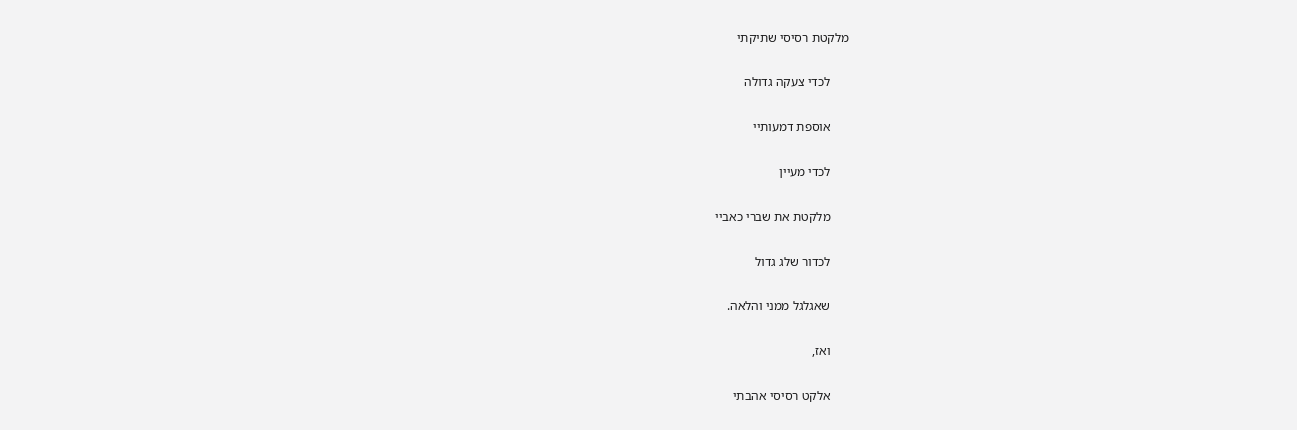מלקטת רסיסי שתיקתי

      לכדי צעקה גדולה

      אוספת דמעותיי

      לכדי מעיין

      מלקטת את שברי כאביי

      לכדור שלג גדול

      שאגלגל ממני והלאה.

      ואז,

      אלקט רסיסי אהבתי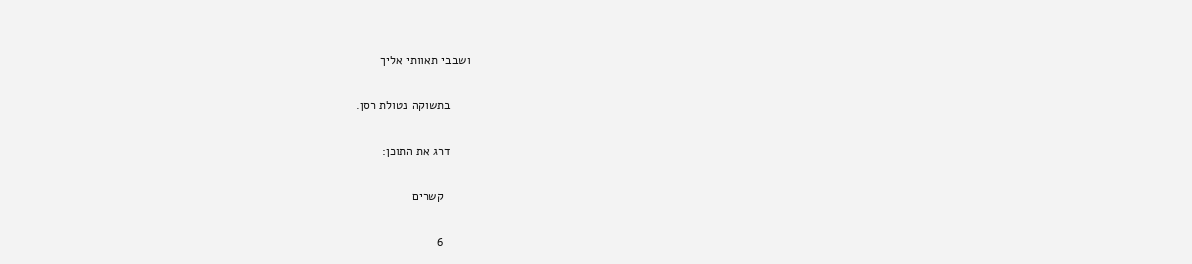ושבבי תאוותי אליך

      בתשוקה נטולת רסן.

      דרג את התוכן:

        קשרים

        6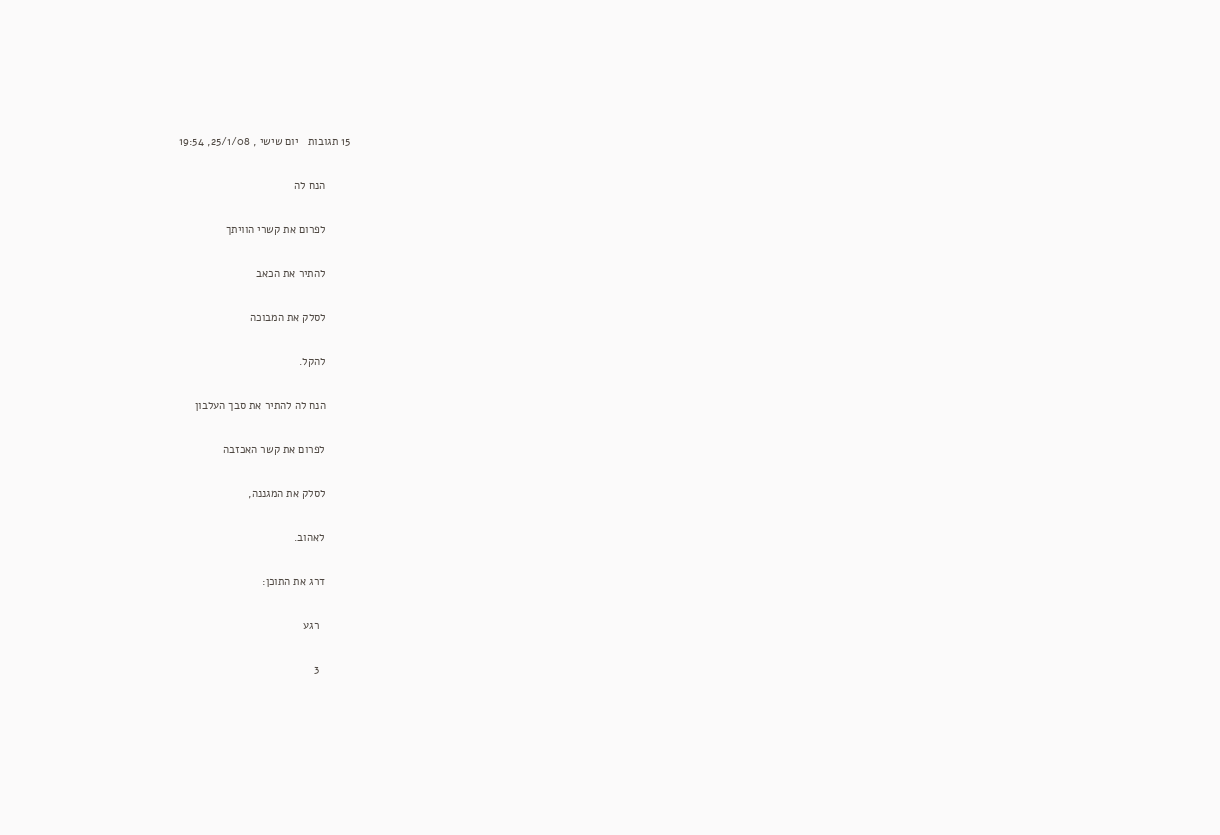15 תגובות   יום שישי , 25/1/08, 19:54

        הנח לה

        לפרום את קשרי הוויתך

        להתיר את הכאב

        לסלק את המבוכה

        להקל.

        הנח לה להתיר את סבך העלבון

        לפרום את קשר האכזבה

        לסלק את המגננה,

        לאהוב.

        דרג את התוכן:

          רגע

          3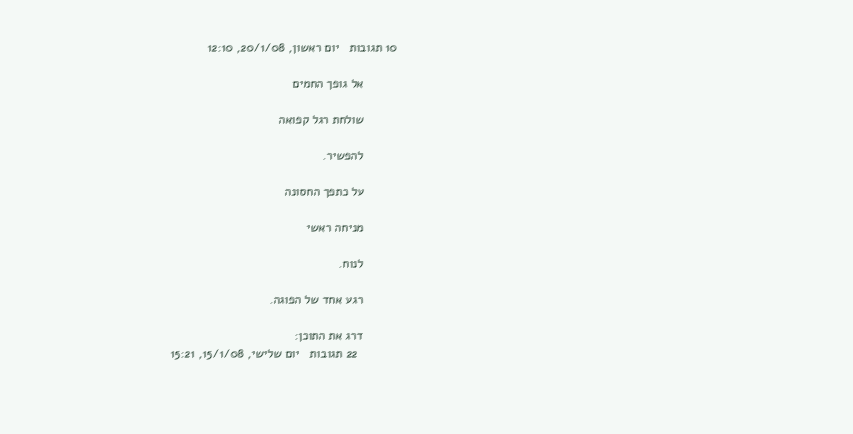10 תגובות   יום ראשון, 20/1/08, 12:10

          אל גופך החמים

          שולחת רגל קפואה

          להפשיר.

          על כתפך החסונה

          מניחה ראשי

          לנוח.

          רגע אחד של הפוגה.

          דרג את התוכן:
            22 תגובות   יום שלישי, 15/1/08, 15:21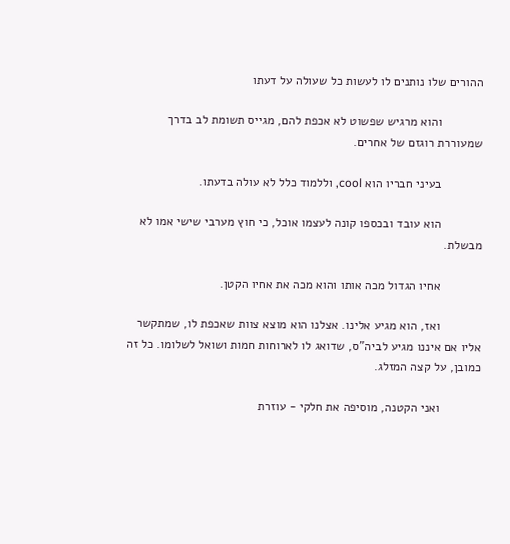ההורים שלו נותנים לו לעשות כל שעולה על דעתו

            והוא מרגיש שפשוט לא אכפת להם, מגייס תשומת לב בדרך שמעוררת רוגזם של אחרים.

            בעיני חבריו הוא cool, וללמוד כלל לא עולה בדעתו.

            הוא עובד ובכספו קונה לעצמו אוכל, כי חוץ מערבי שישי אמו לא מבשלת.

            אחיו הגדול מכה אותו והוא מכה את אחיו הקטן.

            ואז, הוא מגיע אלינו. אצלנו הוא מוצא צוות שאכפת לו, שמתקשר אליו אם איננו מגיע לביה"ס, שדואג לו לארוחות חמות ושואל לשלומו. כל זה כמובן, על קצה המזלג.

            ואני הקטנה, מוסיפה את חלקי - עוזרת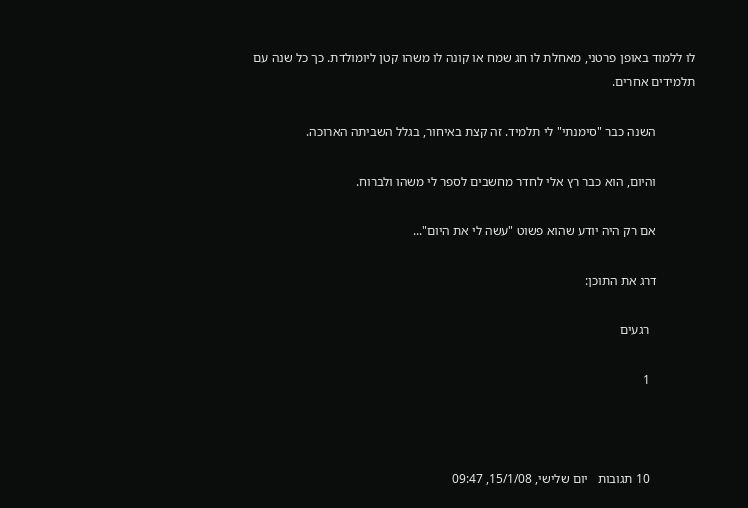לו ללמוד באופן פרטני, מאחלת לו חג שמח או קונה לו משהו קטן ליומולדת. כך כל שנה עם תלמידים אחרים.

            השנה כבר "סימנתי" לי תלמיד. זה קצת באיחור, בגלל השביתה הארוכה.

            והיום, הוא כבר רץ אלי לחדר מחשבים לספר לי משהו ולברוח.

            אם רק היה יודע שהוא פשוט "עשה לי את היום"...

            דרג את התוכן:

              רגעים

              1



              10 תגובות   יום שלישי, 15/1/08, 09:47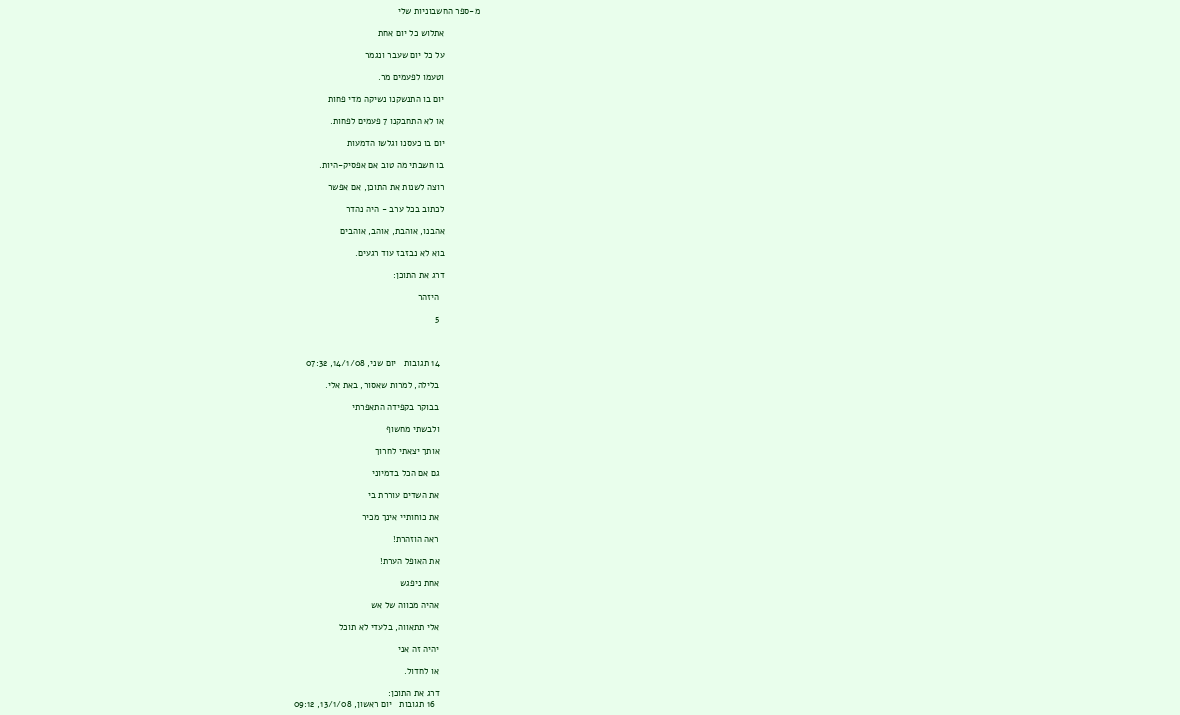מ-ספר החשבוניות שלי

              אתלוש כל יום אחת

              על כל יום שעבר ונגמר

              וטעמו לפעמים מר.

              יום בו התנשקנו נשיקה מדי פחות

              או לא התחבקנו 7 פעמים לפחות.

              יום בו כעסנו וגלשו הדמעות

              בו חשבתי מה טוב אם אפסיק-היות.

              רוצה לשנות את התוכן, אם אפשר

              לכתוב בכל ערב - היה נהדר

              אהבנו, אוהבת, אוהב, אוהבים

              בוא לא נבזבז עוד רגעים.

              דרג את התוכן:

                היזהר

                5



                14 תגובות   יום שני, 14/1/08, 07:32

                בלילה, למרות שאסור, באת אלי.

                בבוקר בקפידה התאפרתי

                ולבשתי מחשוף

                אותך יצאתי לחרוך

                גם אם הכל בדמיוני

                את השדים עוררת בי

                את כוחותיי אינך מכיר

                ראה הוזהרת!

                את האופל הערת!

                אחת ניפגש

                אהיה מכווה של אש

                אלי תתאווה, בלעדי לא תוכל

                יהיה זה אני

                או לחדול.

                דרג את התוכן:
                  16 תגובות   יום ראשון, 13/1/08, 09:12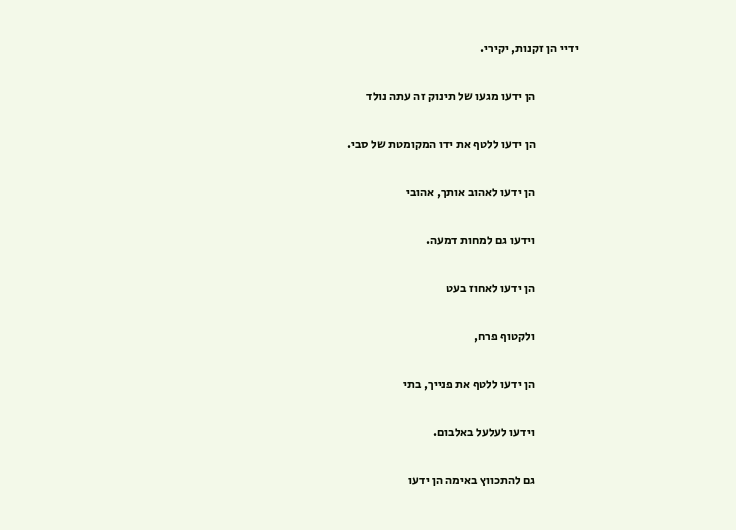ידיי הן זקנות, יקירי.

                  הן ידעו מגעו של תינוק זה עתה נולד

                  הן ידעו ללטף את ידו המקומטת של סבי.

                  הן ידעו לאהוב אותך, אהובי

                  וידעו גם למחות דמעה.

                  הן ידעו לאחוז בעט

                  ולקטוף פרח,

                  הן ידעו ללטף את פנייך, בתי

                  וידעו לעלעל באלבום.

                  גם להתכווץ באימה הן ידעו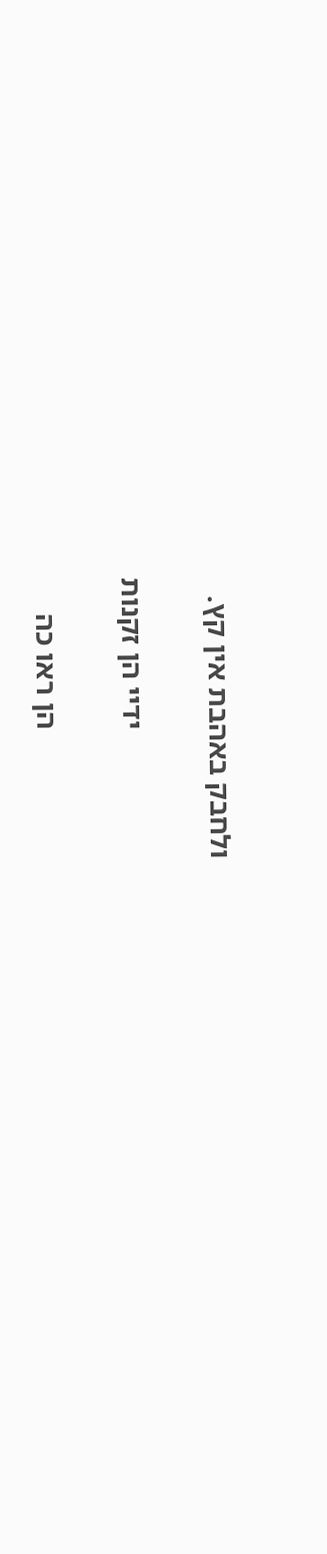ולחבק באהבת אין קץ.

                  ידיי הן זקנות

                  הן ראו כה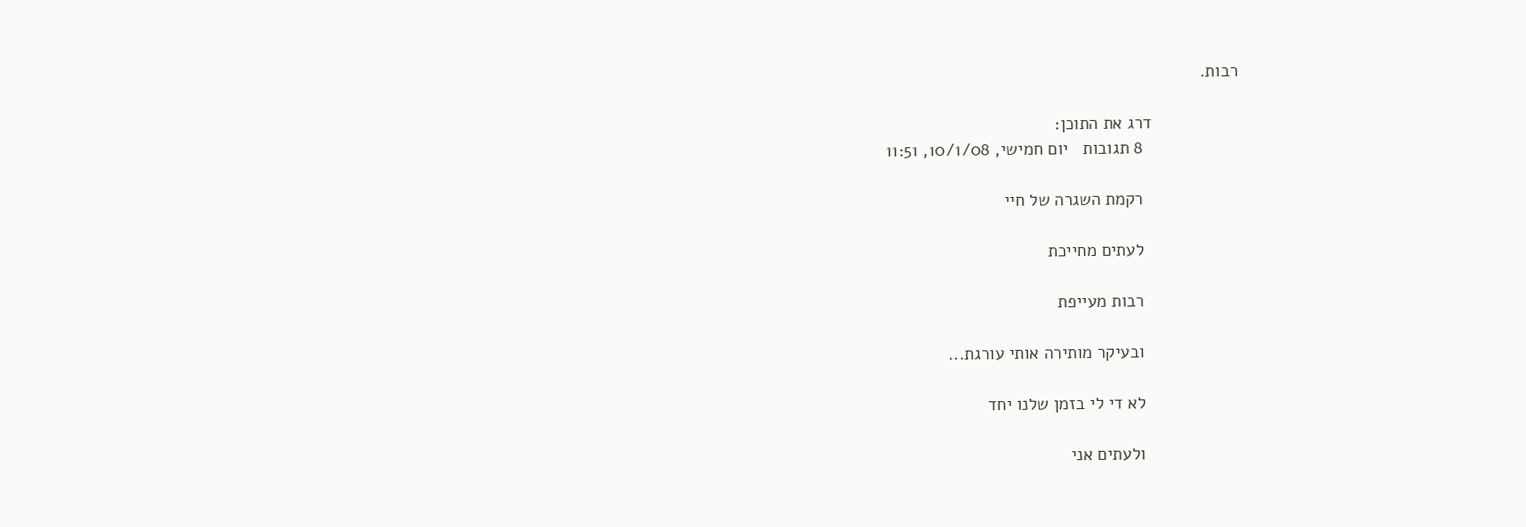רבות.

                  דרג את התוכן:
                    8 תגובות   יום חמישי, 10/1/08, 11:51

                    רקמת השגרה של חיי

                    לעתים מחייכת

                    רבות מעייפת

                    ובעיקר מותירה אותי עורגת...

                    לא די לי בזמן שלנו יחד

                    ולעתים אני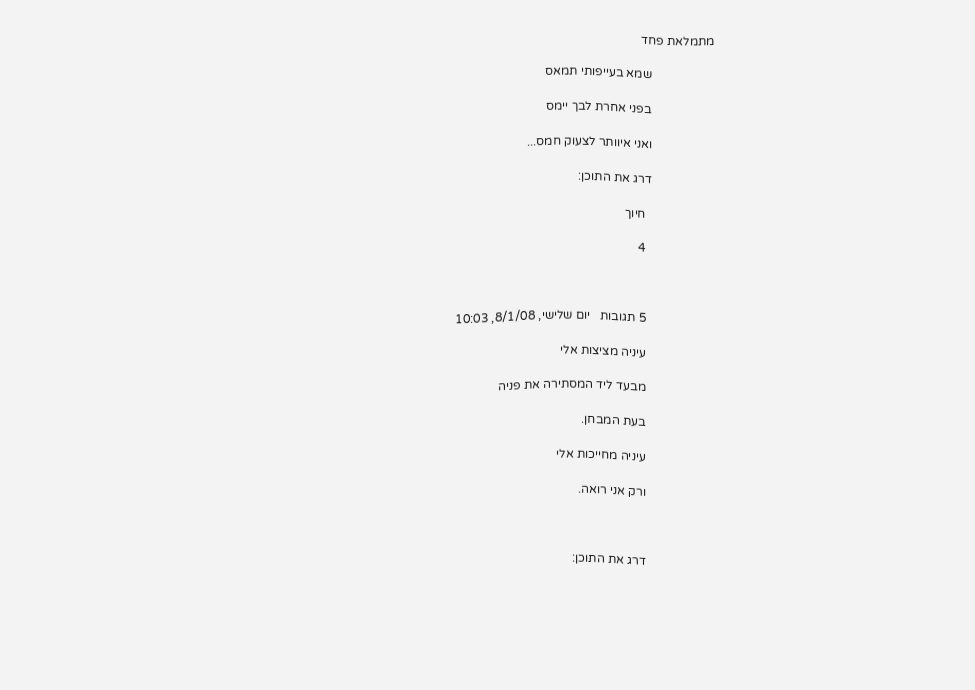מתמלאת פחד

                    שמא בעייפותי תמאס

                    בפני אחרת לבך יימס

                    ואני איוותר לצעוק חמס...

                    דרג את התוכן:

                      חיוך

                      4



                      5 תגובות   יום שלישי, 8/1/08, 10:03

                      עיניה מציצות אלי

                      מבעד ליד המסתירה את פניה

                      בעת המבחן.

                      עיניה מחייכות אלי

                      ורק אני רואה.



                      דרג את התוכן: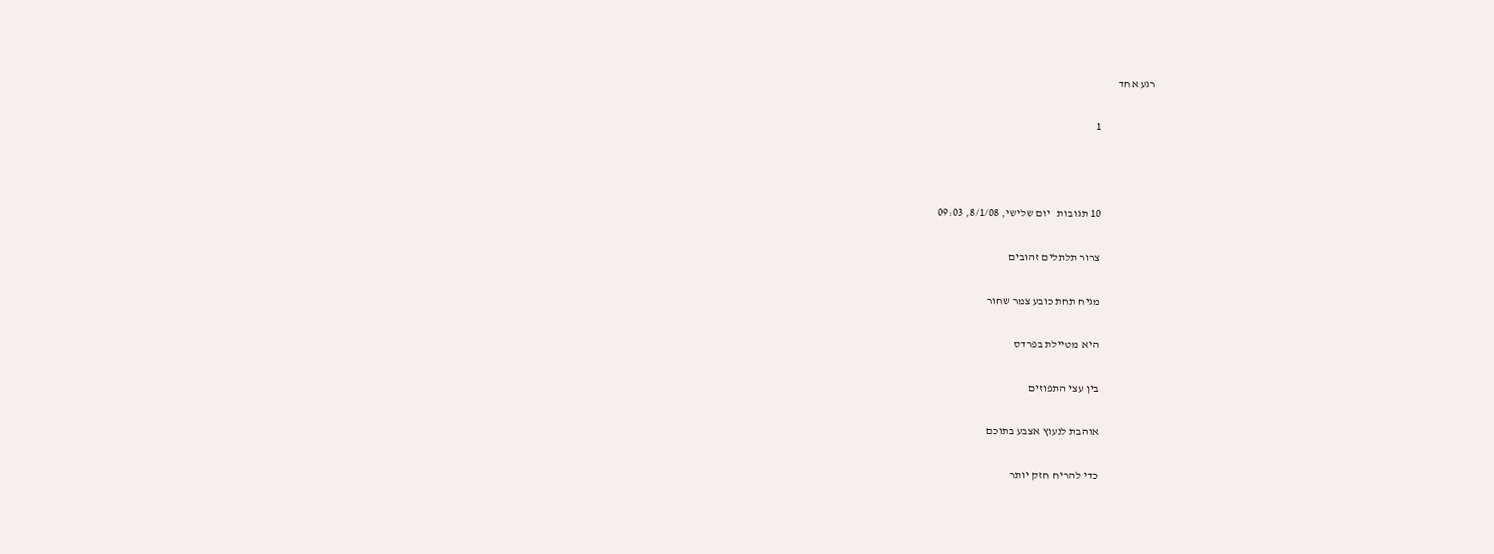רגע אחד

                        1



                        10 תגובות   יום שלישי, 8/1/08, 09:03

                        צרור תלתלים זהובים

                        מגיח תחת כובע צמר שחור

                        היא מטיילת בפרדס

                        בין עצי התפוזים

                        אוהבת לנעוץ אצבע בתוכם

                        כדי להריח חזק יותר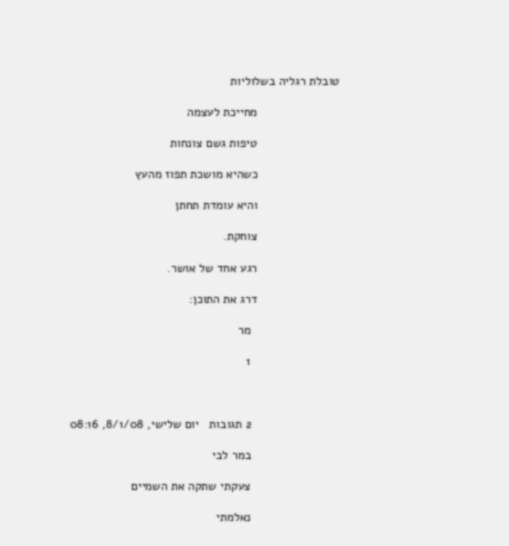טובלת רגליה בשלוליות

                        מחייכת לעצמה

                        טיפות גשם צונחות

                        כשהיא מושכת תפוז מהעץ

                        והיא עומדת תחתן

                        צוחקת.

                        רגע אחד של אושר.

                        דרג את התוכן:

                          מר

                          1



                          2 תגובות   יום שלישי, 8/1/08, 08:16

                          במר לבי

                          צעקתי שתקה את השמיים

                          נאלמתי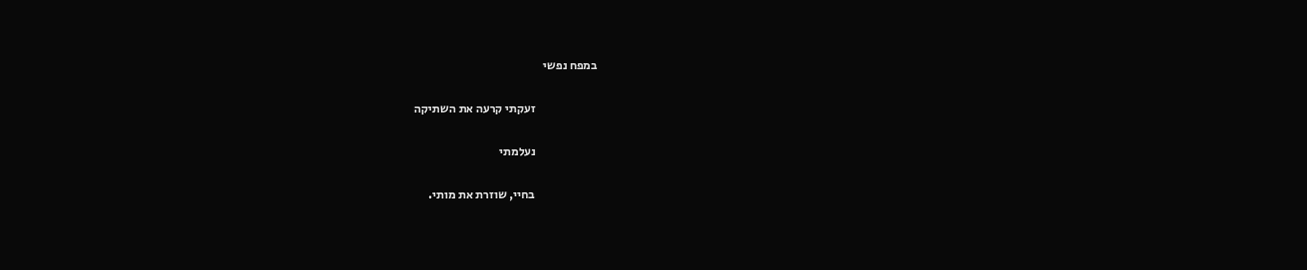במפח נפשי

                          זעקתי קרעה את השתיקה

                          נעלמתי

                          בחיי, שוזרת את מותי.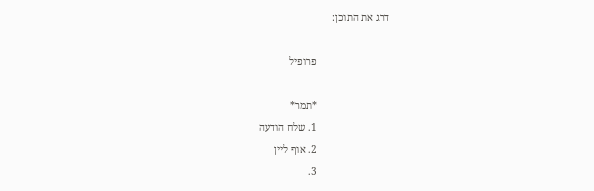דרג את התוכן:

                            פרופיל

                            *תמר*
                            1. שלח הודעה
                            2. אוף ליין
                            3.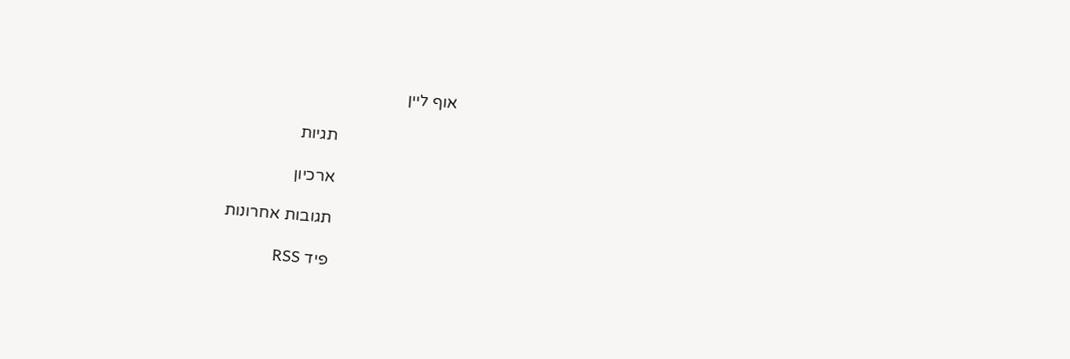אוף ליין

                            תגיות

                            ארכיון

                            תגובות אחרונות

                            פיד RSS